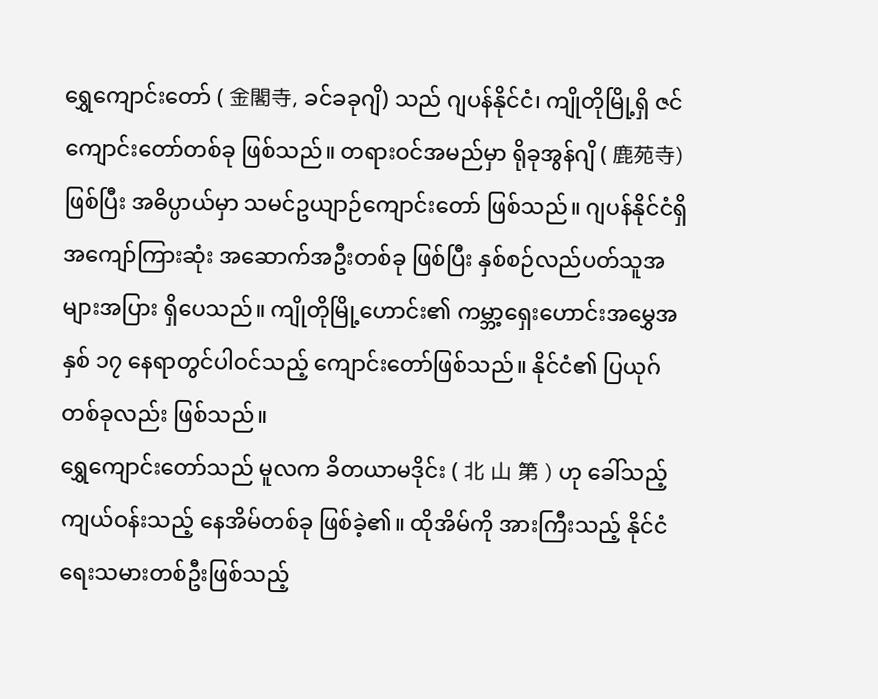ရွှေကျောင်းတော် ( 金閣寺, ခင်ခခုဂျိ) သည် ဂျပန်နိုင်ငံ၊ ကျိုတိုမြို့ရှိ ဇင်ကျောင်းတော်တစ်ခု ဖြစ်သည်။ တရားဝင်အမည်မှာ ရိုခုအွန်ဂျိ ( 鹿苑寺) ဖြစ်ပြီး အဓိပ္ပာယ်မှာ သမင်ဥယျာဉ်ကျောင်းတော် ဖြစ်သည်။ ဂျပန်နိုင်ငံရှိ အကျော်ကြားဆုံး အဆောက်အဦးတစ်ခု ဖြစ်ပြီး နှစ်စဉ်လည်ပတ်သူအများအပြား ရှိပေသည်။ ကျိုတိုမြို့ဟောင်း၏ ကမ္ဘာ့ရှေးဟောင်းအမွှေအနှစ် ၁၇ နေရာတွင်ပါဝင်သည့် ကျောင်းတော်ဖြစ်သည်။ နိုင်ငံ၏ ပြယုဂ်တစ်ခုလည်း ဖြစ်သည်။
ရွှေကျောင်းတော်သည် မူလက ခိတယာမဒိုင်း ( 北 山 第 ) ဟု ခေါ်သည့် ကျယ်ဝန်းသည့် နေအိမ်တစ်ခု ဖြစ်ခဲ့၏။ ထိုအိမ်ကို အားကြီးသည့် နိုင်ငံရေးသမားတစ်ဦးဖြစ်သည့်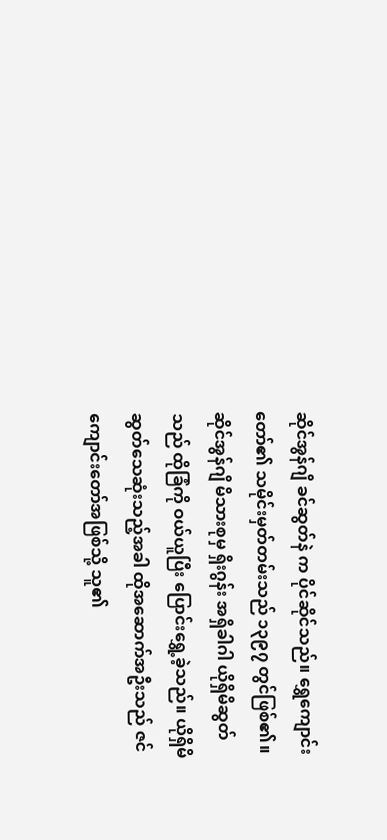ဆိုင်အွန်ဂျိ ခင်ဆွတ်နဲ က ပိုင်ဆိုင်သည်။ ရွှေကျောင်းတော်၏ သမိုင်းမှတ်တမ်းသည် ၁၃၉၇ တွင်ဖြစ်၏။ ဆိုင်အွန်ဂျိ မိသားစုမှ ရှိးဂွန်း အရှိခါဂါ ယိုရှိမိဆွတ်သည် ထိုခြံကို ဝယ်ယူပြီး ပြောင်းရွှေ့ခဲ့သည်။ ယိုရှိမိဆွတ်သေဆုံးသည့်အခါ ထိုအဆောက်အဦးသည် ဇင်ကျောင်းတော်အဖြစ်သို့ သူ၏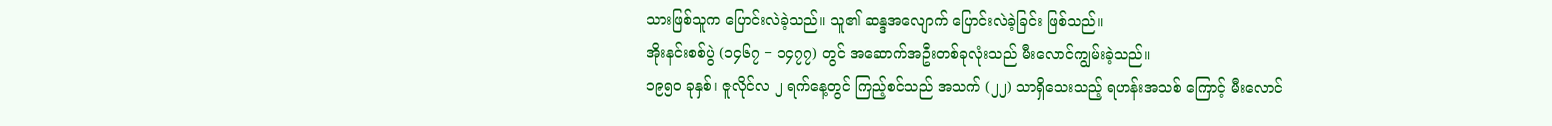သားဖြစ်သူက ပြောင်းလဲခဲ့သည်။ သူ၏ ဆန္ဒအလျောက် ပြောင်းလဲခဲ့ခြင်း ဖြစ်သည်။
အိုးနင်းစစ်ပွဲ (၁၄၆၇ − ၁၄၇၇) တွင် အဆောက်အဦးတစ်ခုလုံးသည် မီးလောင်ကျွမ်းခဲ့သည်။
၁၉၅၀ ခုနှစ်၊ ဇူလိုင်လ ၂ ရက်နေ့တွင် ကြည့်စင်သည် အသက် (၂၂) သာရှိသေးသည့် ရဟန်းအသစ် ကြောင့် မီးလောင်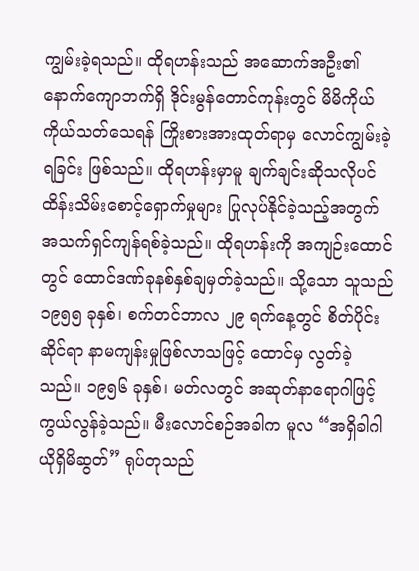ကျွမ်းခဲ့ရသည်။ ထိုရဟန်းသည် အဆောက်အဦး၏ နောက်ကျောဘက်ရှိ ဒိုင်းမွန်တောင်ကုန်းတွင် မိမိကိုယ်ကိုယ်သတ်သေရန် ကြိုးစားအားထုတ်ရာမှ လောင်ကျွမ်းခဲ့ရခြင်း ဖြစ်သည်။ ထိုရဟန်းမှာမူ ချက်ချင်းဆိုသလိုပင် ထိန်းသိမ်းစောင့်ရှောက်မှုများ ပြုလုပ်နိုင်ခဲ့သည့်အတွက် အသက်ရှင်ကျန်ရစ်ခဲ့သည်။ ထိုရဟန်းကို အကျဉ်းထောင်တွင် ထောင်ဒဏ်ခုနစ်နှစ်ချမှတ်ခဲ့သည်။ သို့သော သူသည် ၁၉၅၅ ခုနှစ်၊ စက်တင်ဘာလ ၂၉ ရက်နေ့တွင် စိတ်ပိုင်းဆိုင်ရာ နာမကျန်းမှုဖြစ်လာသဖြင့် ထောင်မှ လွတ်ခဲ့သည်။ ၁၉၅၆ ခုနှစ်၊ မတ်လတွင် အဆုတ်နာရောဂါဖြင့် ကွယ်လွန်ခဲ့သည်။ မီးလောင်စဉ်အခါက မူလ “အရှိခါဂါ ယိုရှိမိဆွတ်” ရုပ်တုသည်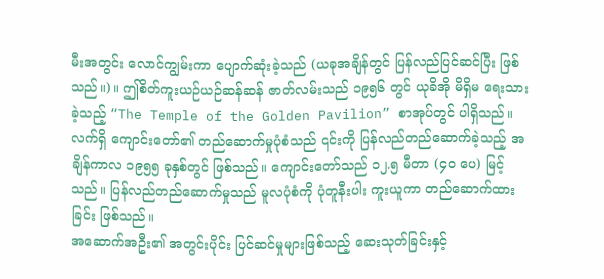မီးအတွင်း လောင်ကျွမ်းကာ ပျောက်ဆုံးခဲ့သည် (ယခုအချိန်တွင် ပြန်လည်ပြင်ဆင်ပြီး ဖြစ်သည်။)။ ဤစိတ်ကူးယဉ်ယဉ်ဆန်ဆန် ဇာတ်လမ်းသည် ၁၉၅၆ တွင် ယုခိအို မိရှိမ ရေးသားခဲ့သည့် “The Temple of the Golden Pavilion” စာအုပ်တွင် ပါရှိသည်။
လက်ရှိ ကျောင်းတော်၏ တည်ဆောက်မှုပုံစံသည် ၎င်းကို ပြန်လည်တည်ဆောက်ခဲ့သည့် အချိန်ကာလ ၁၉၅၅ ခုနှစ်တွင် ဖြစ်သည်။ ကျောင်းတော်သည် ၁၂.၅ မီတာ (၄၀ ပေ) မြင့်သည်။ ပြန်လည်တည်ဆောက်မှုသည် မူလပုံစံကို ပုံတူနီးပါး ကူးယူကာ တည်ဆောက်ထားခြင်း ဖြစ်သည်။
အဆောက်အဦး၏ အတွင်းပိုင်း ပြင်ဆင်မှုများဖြစ်သည့် ဆေးသုတ်ခြင်းနှင့်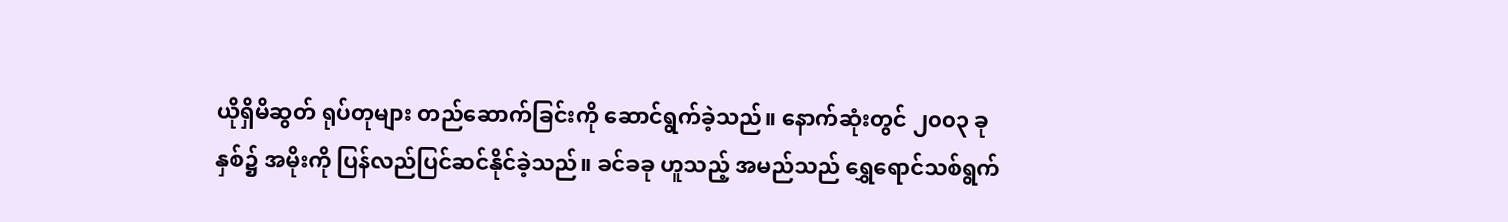ယိုရှိမိဆွတ် ရုပ်တုများ တည်ဆောက်ခြင်းကို ဆောင်ရွက်ခဲ့သည်။ နောက်ဆုံးတွင် ၂၀၀၃ ခုနှစ်၌ အမိုးကို ပြန်လည်ပြင်ဆင်နိုင်ခဲ့သည်။ ခင်ခခု ဟူသည့် အမည်သည် ရွှေရောင်သစ်ရွက်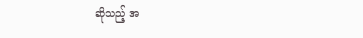ဆိုသည့် အ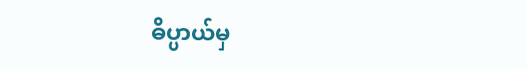ဓိပ္ပာယ်မှ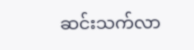ဆင်းသက်လာ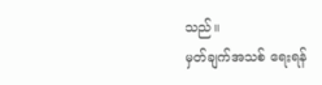သည်။
မှတ်ချက်အသစ် ရေးရန်